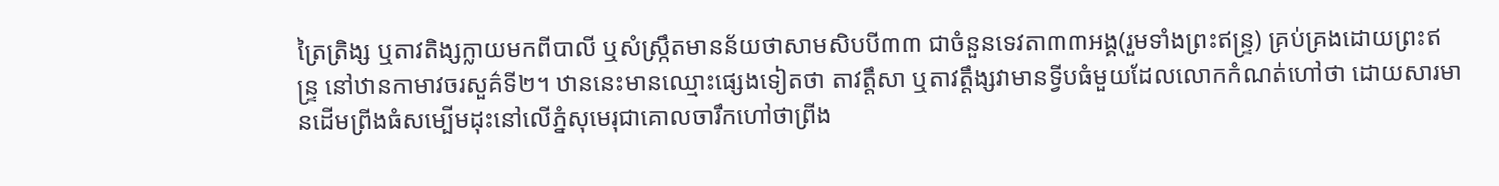ត្រៃត្រិង្ស ឬតាវតិង្សក្លាយមកពីបាលី ឬសំស្រឹ្កតមានន័យថាសាមសិបបី៣៣ ជាចំនួនទេវតា៣៣អង្គ(រួមទាំងព្រះឥន្ទ្រ) គ្រប់គ្រងដោយព្រះឥន្ទ្រ នៅឋានកាមាវចរសួគ៌ទី២។ ឋាននេះមានឈ្មោះផ្សេងទៀតថា តាវតឹ្តសា ឬតាវតឹ្តង្សវាមានទ្វីបធំមួយដែលលោកកំណត់ហៅថា ដោយសារមានដើមព្រីងធំសម្បើមដុះនៅលើភ្នំសុមេរុជាគោលចារឹកហៅថាព្រីង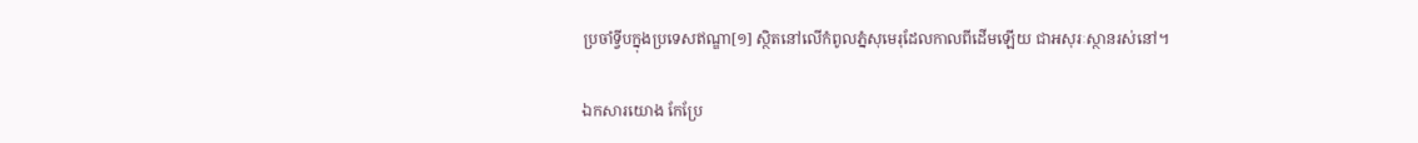ប្រចាំទ្វីបក្នុងប្រទេសឥណ្ឌា[១] ស្ថិតនៅលើកំពូលភ្នំសុមេរុដែលកាលពីដើមឡើយ ជាអសុរៈស្ថានរស់នៅ។

ឯកសារយោង កែប្រែ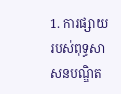1. ការផ្សាយរបស់ពុទ្ធសាសនបណ្ឌិត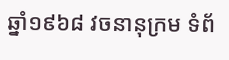ឆ្នាំ១៩៦៨ វចនានុក្រម ទំព័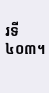រទី៤០៣។